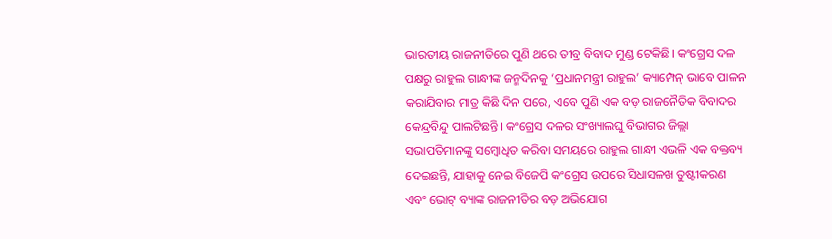ଭାରତୀୟ ରାଜନୀତିରେ ପୁଣି ଥରେ ତୀବ୍ର ବିବାଦ ମୁଣ୍ଡ ଟେକିଛି। କଂଗ୍ରେସ ଦଳ ପକ୍ଷରୁ ରାହୁଲ ଗାନ୍ଧୀଙ୍କ ଜନ୍ମଦିନକୁ ‘ପ୍ରଧାନମନ୍ତ୍ରୀ ରାହୁଲ’ କ୍ୟାମ୍ପେନ୍ ଭାବେ ପାଳନ କରାଯିବାର ମାତ୍ର କିଛି ଦିନ ପରେ, ଏବେ ପୁଣି ଏକ ବଡ଼ ରାଜନୈତିକ ବିବାଦର କେନ୍ଦ୍ରବିନ୍ଦୁ ପାଲଟିଛନ୍ତି। କଂଗ୍ରେସ ଦଳର ସଂଖ୍ୟାଲଘୁ ବିଭାଗର ଜିଲ୍ଲା ସଭାପତିମାନଙ୍କୁ ସମ୍ବୋଧିତ କରିବା ସମୟରେ ରାହୁଲ ଗାନ୍ଧୀ ଏଭଳି ଏକ ବକ୍ତବ୍ୟ ଦେଇଛନ୍ତି, ଯାହାକୁ ନେଇ ବିଜେପି କଂଗ୍ରେସ ଉପରେ ସିଧାସଳଖ ତୁଷ୍ଟୀକରଣ ଏବଂ ଭୋଟ୍ ବ୍ୟାଙ୍କ ରାଜନୀତିର ବଡ଼ ଅଭିଯୋଗ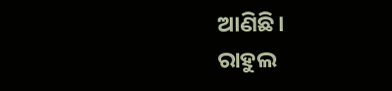ଆଣିଛି।
ରାହୁଲ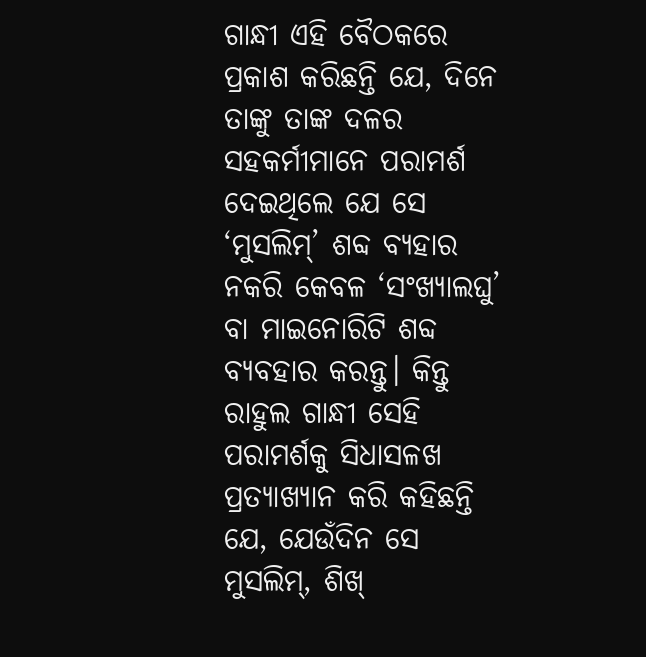ଗାନ୍ଧୀ ଏହି ବୈଠକରେ ପ୍ରକାଶ କରିଛନ୍ତି ଯେ, ଦିନେ ତାଙ୍କୁ ତାଙ୍କ ଦଳର ସହକର୍ମୀମାନେ ପରାମର୍ଶ ଦେଇଥିଲେ ଯେ ସେ ‘ମୁସଲିମ୍’ ଶବ୍ଦ ବ୍ୟହାର ନକରି କେବଳ ‘ସଂଖ୍ୟାଲଘୁ’ ବା ମାଇନୋରିଟି ଶବ୍ଦ ବ୍ୟବହାର କରନ୍ତୁ। କିନ୍ତୁ ରାହୁଲ ଗାନ୍ଧୀ ସେହି ପରାମର୍ଶକୁ ସିଧାସଳଖ ପ୍ରତ୍ୟାଖ୍ୟାନ କରି କହିଛନ୍ତି ଯେ, ଯେଉଁଦିନ ସେ ମୁସଲିମ୍, ଶିଖ୍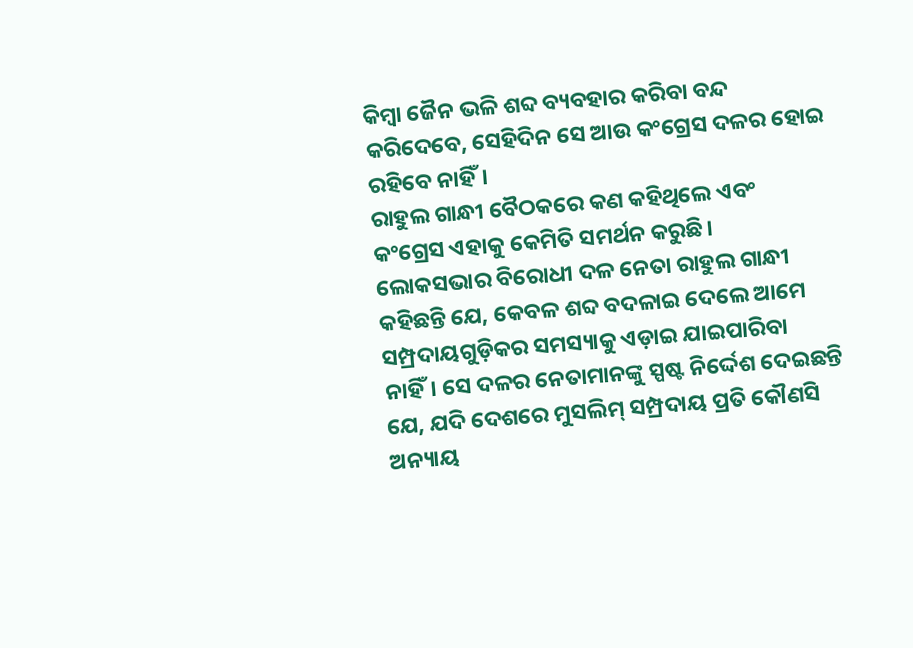କିମ୍ବା ଜୈନ ଭଳି ଶବ୍ଦ ବ୍ୟବହାର କରିବା ବନ୍ଦ କରିଦେବେ, ସେହିଦିନ ସେ ଆଉ କଂଗ୍ରେସ ଦଳର ହୋଇ ରହିବେ ନାହିଁ।
ରାହୁଲ ଗାନ୍ଧୀ ବୈଠକରେ କଣ କହିଥିଲେ ଏବଂ କଂଗ୍ରେସ ଏହାକୁ କେମିତି ସମର୍ଥନ କରୁଛି। ଲୋକସଭାର ବିରୋଧୀ ଦଳ ନେତା ରାହୁଲ ଗାନ୍ଧୀ କହିଛନ୍ତି ଯେ, କେବଳ ଶବ୍ଦ ବଦଳାଇ ଦେଲେ ଆମେ ସମ୍ପ୍ରଦାୟଗୁଡ଼ିକର ସମସ୍ୟାକୁ ଏଡ଼ାଇ ଯାଇପାରିବା ନାହିଁ। ସେ ଦଳର ନେତାମାନଙ୍କୁ ସ୍ପଷ୍ଟ ନିର୍ଦ୍ଦେଶ ଦେଇଛନ୍ତି ଯେ, ଯଦି ଦେଶରେ ମୁସଲିମ୍ ସମ୍ପ୍ରଦାୟ ପ୍ରତି କୌଣସି ଅନ୍ୟାୟ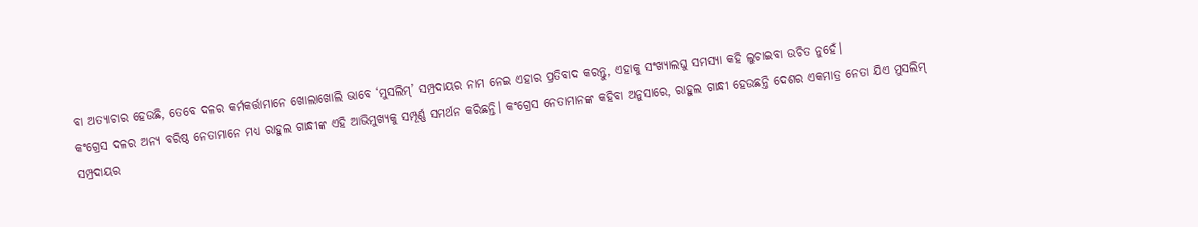ବା ଅତ୍ୟାଚାର ହେଉଛି, ତେବେ ଦଳର କର୍ମକର୍ତ୍ତାମାନେ ଖୋଲାଖୋଲି ଭାବେ ‘ମୁସଲିମ୍’ ସମ୍ପ୍ରଦାୟର ନାମ ନେଇ ଏହାର ପ୍ରତିବାଦ କରନ୍ତୁ, ଏହାକୁ ସଂଖ୍ୟାଲଘୁ ସମସ୍ୟା କହି ଲୁଚାଇବା ଉଚିତ ନୁହେଁ।
କଂଗ୍ରେସ ଦଳର ଅନ୍ୟ ବରିଷ୍ଠ ନେତାମାନେ ମଧ୍ୟ ରାହୁଲ ଗାନ୍ଧୀଙ୍କ ଏହି ଆଭିମୁଖ୍ୟକୁ ସମ୍ପୂର୍ଣ୍ଣ ସମର୍ଥନ କରିଛନ୍ତି। କଂଗ୍ରେସ ନେତାମାନଙ୍କ କହିବା ଅନୁସାରେ, ରାହୁଲ ଗାନ୍ଧୀ ହେଉଛନ୍ତି ଦେଶର ଏକମାତ୍ର ନେତା ଯିଏ ମୁସଲିମ୍ ସମ୍ପ୍ରଦାୟର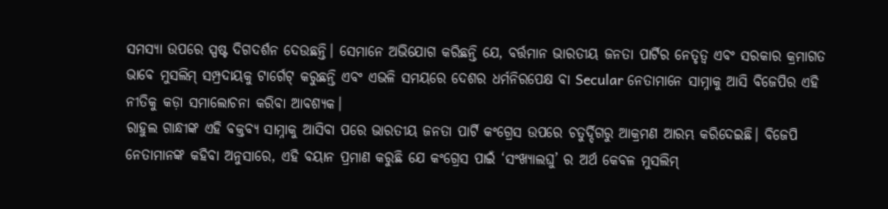ସମସ୍ୟା ଉପରେ ସ୍ପଷ୍ଟ ଦିଗଦର୍ଶନ ଦେଉଛନ୍ତି। ସେମାନେ ଅଭିଯୋଗ କରିଛନ୍ତି ଯେ, ବର୍ତ୍ତମାନ ଭାରତୀୟ ଜନତା ପାର୍ଟିର ନେତୃତ୍ୱ ଏବଂ ସରକାର କ୍ରମାଗତ ଭାବେ ମୁସଲିମ୍ ସମ୍ପ୍ରଦାୟକୁ ଟାର୍ଗେଟ୍ କରୁଛନ୍ତି ଏବଂ ଏଭଳି ସମୟରେ ଦେଶର ଧର୍ମନିରପେକ୍ଷ ବା Secular ନେତାମାନେ ସାମ୍ନାକୁ ଆସି ବିଜେପିର ଏହି ନୀତିକୁ କଡ଼ା ସମାଲୋଚନା କରିବା ଆବଶ୍ୟକ।
ରାହୁଲ ଗାନ୍ଧୀଙ୍କ ଏହି ବକ୍ତବ୍ୟ ସାମ୍ନାକୁ ଆସିବା ପରେ ଭାରତୀୟ ଜନତା ପାର୍ଟି କଂଗ୍ରେସ ଉପରେ ଚତୁର୍ଦ୍ଦିଗରୁ ଆକ୍ରମଣ ଆରମ୍ଭ କରିଦେଇଛି। ବିଜେପି ନେତାମାନଙ୍କ କହିବା ଅନୁସାରେ, ଏହି ବୟାନ ପ୍ରମାଣ କରୁଛି ଯେ କଂଗ୍ରେସ ପାଇଁ ‘ସଂଖ୍ୟାଲଘୁ’ ର ଅର୍ଥ କେବଳ ମୁସଲିମ୍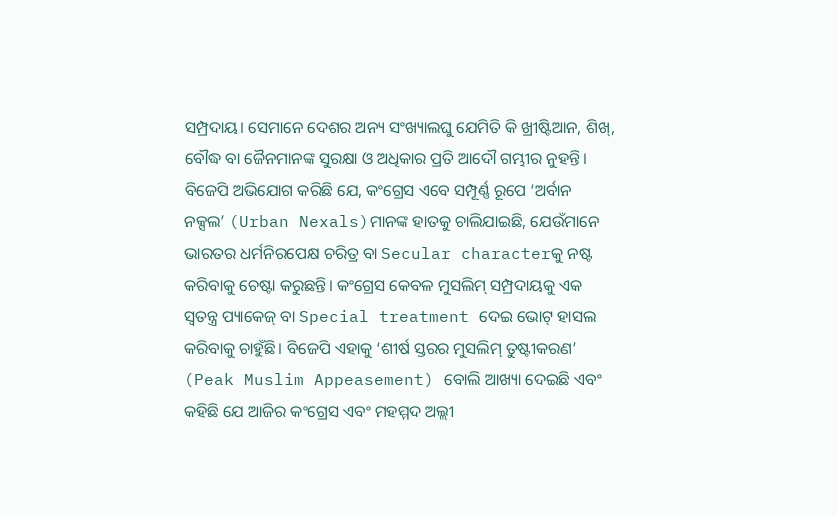ସମ୍ପ୍ରଦାୟ। ସେମାନେ ଦେଶର ଅନ୍ୟ ସଂଖ୍ୟାଲଘୁ ଯେମିତି କି ଖ୍ରୀଷ୍ଟିଆନ, ଶିଖ୍, ବୌଦ୍ଧ ବା ଜୈନମାନଙ୍କ ସୁରକ୍ଷା ଓ ଅଧିକାର ପ୍ରତି ଆଦୌ ଗମ୍ଭୀର ନୁହନ୍ତି।
ବିଜେପି ଅଭିଯୋଗ କରିଛି ଯେ, କଂଗ୍ରେସ ଏବେ ସମ୍ପୂର୍ଣ୍ଣ ରୂପେ ‘ଅର୍ବାନ ନକ୍ସଲ’ (Urban Nexals)ମାନଙ୍କ ହାତକୁ ଚାଲିଯାଇଛି, ଯେଉଁମାନେ ଭାରତର ଧର୍ମନିରପେକ୍ଷ ଚରିତ୍ର ବା Secular characterକୁ ନଷ୍ଟ କରିବାକୁ ଚେଷ୍ଟା କରୁଛନ୍ତି। କଂଗ୍ରେସ କେବଳ ମୁସଲିମ୍ ସମ୍ପ୍ରଦାୟକୁ ଏକ ସ୍ୱତନ୍ତ୍ର ପ୍ୟାକେଜ୍ ବା Special treatment ଦେଇ ଭୋଟ୍ ହାସଲ କରିବାକୁ ଚାହୁଁଛି। ବିଜେପି ଏହାକୁ ‘ଶୀର୍ଷ ସ୍ତରର ମୁସଲିମ୍ ତୁଷ୍ଟୀକରଣ’ (Peak Muslim Appeasement) ବୋଲି ଆଖ୍ୟା ଦେଇଛି ଏବଂ କହିଛି ଯେ ଆଜିର କଂଗ୍ରେସ ଏବଂ ମହମ୍ମଦ ଅଲ୍ଲୀ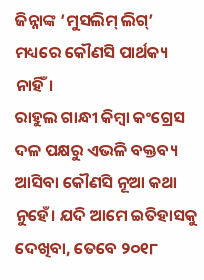ଜିନ୍ନାଙ୍କ ‘ମୁସଲିମ୍ ଲିଗ୍’ ମଧ୍ୟରେ କୌଣସି ପାର୍ଥକ୍ୟ ନାହିଁ।
ରାହୁଲ ଗାନ୍ଧୀ କିମ୍ବା କଂଗ୍ରେସ ଦଳ ପକ୍ଷରୁ ଏଭଳି ବକ୍ତବ୍ୟ ଆସିବା କୌଣସି ନୂଆ କଥା ନୁହେଁ। ଯଦି ଆମେ ଇତିହାସକୁ ଦେଖିବା, ତେବେ ୨୦୧୮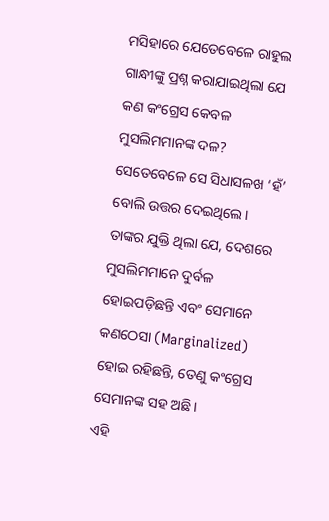ମସିହାରେ ଯେତେବେଳେ ରାହୁଲ ଗାନ୍ଧୀଙ୍କୁ ପ୍ରଶ୍ନ କରାଯାଇଥିଲା ଯେ କଣ କଂଗ୍ରେସ କେବଳ ମୁସଲିମମାନଙ୍କ ଦଳ? ସେତେବେଳେ ସେ ସିଧାସଳଖ ‘ହଁ’ ବୋଲି ଉତ୍ତର ଦେଇଥିଲେ। ତାଙ୍କର ଯୁକ୍ତି ଥିଲା ଯେ, ଦେଶରେ ମୁସଲିମମାନେ ଦୁର୍ବଳ ହୋଇପଡ଼ିଛନ୍ତି ଏବଂ ସେମାନେ କଣଠେସା (Marginalized) ହୋଇ ରହିଛନ୍ତି, ତେଣୁ କଂଗ୍ରେସ ସେମାନଙ୍କ ସହ ଅଛି।
ଏହି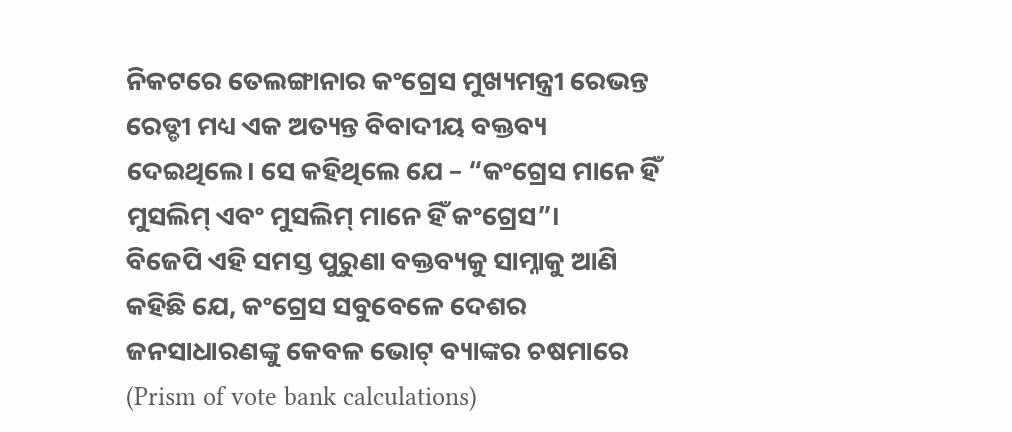ନିକଟରେ ତେଲଙ୍ଗାନାର କଂଗ୍ରେସ ମୁଖ୍ୟମନ୍ତ୍ରୀ ରେଭନ୍ତ ରେଡ୍ଡୀ ମଧ୍ୟ ଏକ ଅତ୍ୟନ୍ତ ବିବାଦୀୟ ବକ୍ତବ୍ୟ ଦେଇଥିଲେ। ସେ କହିଥିଲେ ଯେ – “କଂଗ୍ରେସ ମାନେ ହିଁ ମୁସଲିମ୍ ଏବଂ ମୁସଲିମ୍ ମାନେ ହିଁ କଂଗ୍ରେସ”।
ବିଜେପି ଏହି ସମସ୍ତ ପୁରୁଣା ବକ୍ତବ୍ୟକୁ ସାମ୍ନାକୁ ଆଣି କହିଛି ଯେ, କଂଗ୍ରେସ ସବୁବେଳେ ଦେଶର ଜନସାଧାରଣଙ୍କୁ କେବଳ ଭୋଟ୍ ବ୍ୟାଙ୍କର ଚଷମାରେ (Prism of vote bank calculations)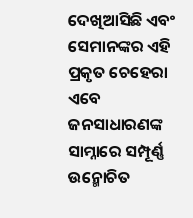ଦେଖିଆସିଛି ଏବଂ ସେମାନଙ୍କର ଏହି ପ୍ରକୃତ ଚେହେରା ଏବେ ଜନସାଧାରଣଙ୍କ ସାମ୍ନାରେ ସମ୍ପୂର୍ଣ୍ଣ ଉନ୍ମୋଚିତ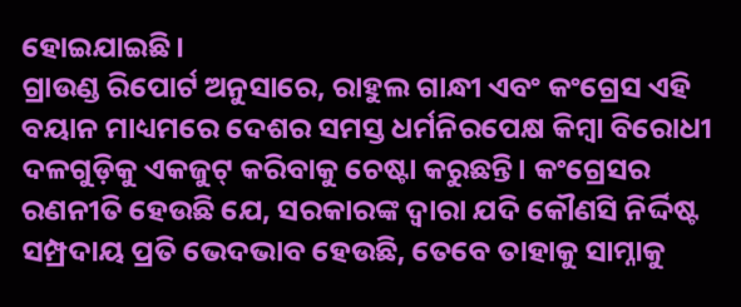ହୋଇଯାଇଛି।
ଗ୍ରାଉଣ୍ଡ ରିପୋର୍ଟ ଅନୁସାରେ, ରାହୁଲ ଗାନ୍ଧୀ ଏବଂ କଂଗ୍ରେସ ଏହି ବୟାନ ମାଧ୍ୟମରେ ଦେଶର ସମସ୍ତ ଧର୍ମନିରପେକ୍ଷ କିମ୍ବା ବିରୋଧୀ ଦଳଗୁଡ଼ିକୁ ଏକଜୁଟ୍ କରିବାକୁ ଚେଷ୍ଟା କରୁଛନ୍ତି। କଂଗ୍ରେସର ରଣନୀତି ହେଉଛି ଯେ, ସରକାରଙ୍କ ଦ୍ୱାରା ଯଦି କୌଣସି ନିର୍ଦ୍ଦିଷ୍ଟ ସମ୍ପ୍ରଦାୟ ପ୍ରତି ଭେଦଭାବ ହେଉଛି, ତେବେ ତାହାକୁ ସାମ୍ନାକୁ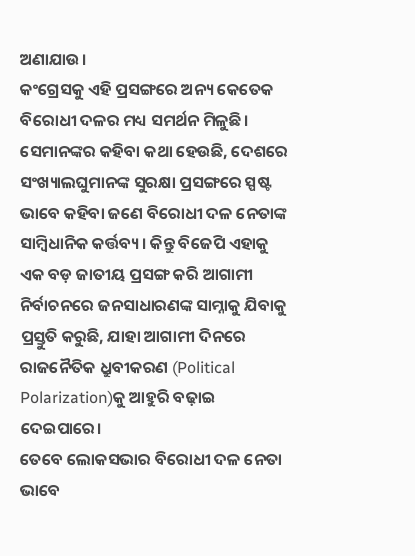ଅଣାଯାଉ।
କଂଗ୍ରେସକୁ ଏହି ପ୍ରସଙ୍ଗରେ ଅନ୍ୟ କେତେକ ବିରୋଧୀ ଦଳର ମଧ୍ୟ ସମର୍ଥନ ମିଳୁଛି। ସେମାନଙ୍କର କହିବା କଥା ହେଉଛି, ଦେଶରେ ସଂଖ୍ୟାଲଘୁମାନଙ୍କ ସୁରକ୍ଷା ପ୍ରସଙ୍ଗରେ ସ୍ପଷ୍ଟ ଭାବେ କହିବା ଜଣେ ବିରୋଧୀ ଦଳ ନେତାଙ୍କ ସାମ୍ବିଧାନିକ କର୍ତ୍ତବ୍ୟ। କିନ୍ତୁ ବିଜେପି ଏହାକୁ ଏକ ବଡ଼ ଜାତୀୟ ପ୍ରସଙ୍ଗ କରି ଆଗାମୀ ନିର୍ବାଚନରେ ଜନସାଧାରଣଙ୍କ ସାମ୍ନାକୁ ଯିବାକୁ ପ୍ରସ୍ତୁତି କରୁଛି, ଯାହା ଆଗାମୀ ଦିନରେ ରାଜନୈତିକ ଧ୍ରୁବୀକରଣ (Political Polarization)କୁ ଆହୁରି ବଢ଼ାଇ ଦେଇପାରେ।
ତେବେ ଲୋକସଭାର ବିରୋଧୀ ଦଳ ନେତା ଭାବେ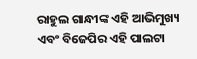ରାହୁଲ ଗାନ୍ଧୀଙ୍କ ଏହି ଆଭିମୁଖ୍ୟ ଏବଂ ବିଜେପିର ଏହି ପାଲଟା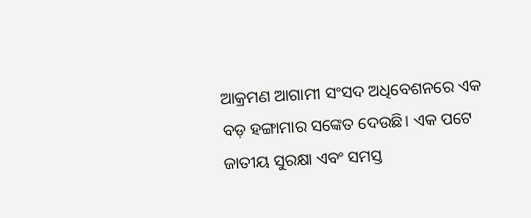ଆକ୍ରମଣ ଆଗାମୀ ସଂସଦ ଅଧିବେଶନରେ ଏକ ବଡ଼ ହଙ୍ଗାମାର ସଙ୍କେତ ଦେଉଛି। ଏକ ପଟେ ଜାତୀୟ ସୁରକ୍ଷା ଏବଂ ସମସ୍ତ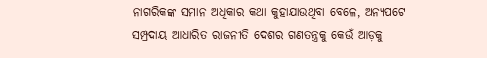ନାଗରିକଙ୍କ ସମାନ ଅଧିକାର କଥା କୁହାଯାଉଥିବା ବେଳେ, ଅନ୍ୟପଟେ ସମ୍ପ୍ରଦାୟ ଆଧାରିତ ରାଜନୀତି ଦେଶର ଗଣତନ୍ତ୍ରକୁ କେଉଁ ଆଡ଼କୁ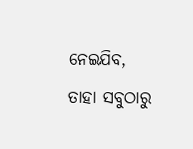ନେଇଯିବ, ତାହା ସବୁଠାରୁ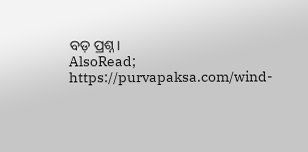ବଡ଼ ପ୍ରଶ୍ନ।
AlsoRead; https://purvapaksa.com/wind-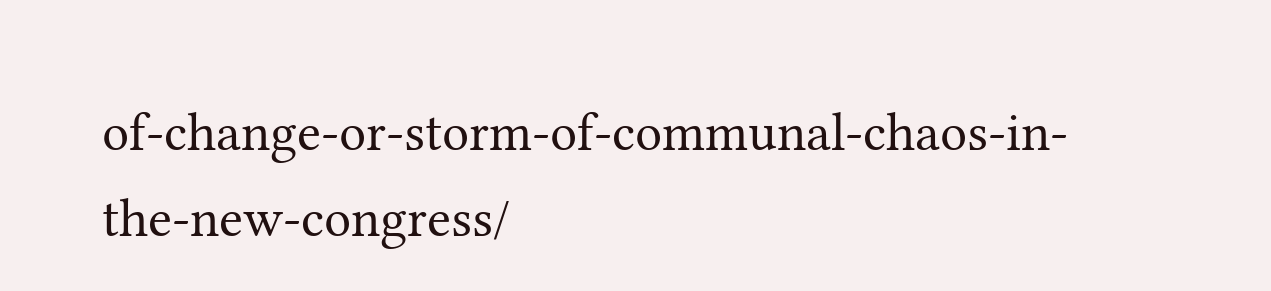of-change-or-storm-of-communal-chaos-in-the-new-congress/